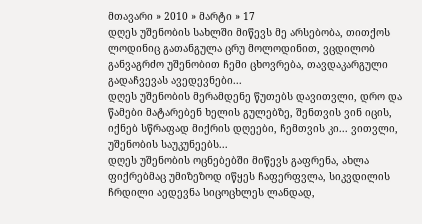მთავარი » 2010 » მარტი » 17
დღეს უშენობის სახლში მიწევს მე არსებობა, თითქოს ლოდინიც გათანგულა ცრუ მოლოდინით, ვცდილობ განვაგრძო უშენობით ჩემი ცხოვრება, თავდაკარგული გადაჩვევას ავედევნები...
დღეს უშენობის მერამდენე წუთებს დავითვლი, დრო და წამები მატარებენ ხელის გულებზე, შენთვის ვინ იცის, იქნებ სწრაფად მიქრის დღეები, ჩემთვის კი... ვითვლი, უშენობის საუკუნეებს...
დღეს უშენობის ოცნებებში მიწევს გაფრენა, ახლა ფიქრებმაც უმიზეზოდ იწყეს ჩაფერფვლა, სიკვდილის ჩრდილი აედევნა სიცოცხლეს ლანდად,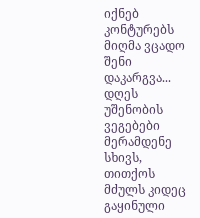იქნებ კონტურებს მიღმა ვცადო შენი დაკარგვა...
დღეს უშენობის ვეგებები მერამდენე სხივს, თითქოს მძულს კიდეც გაყინული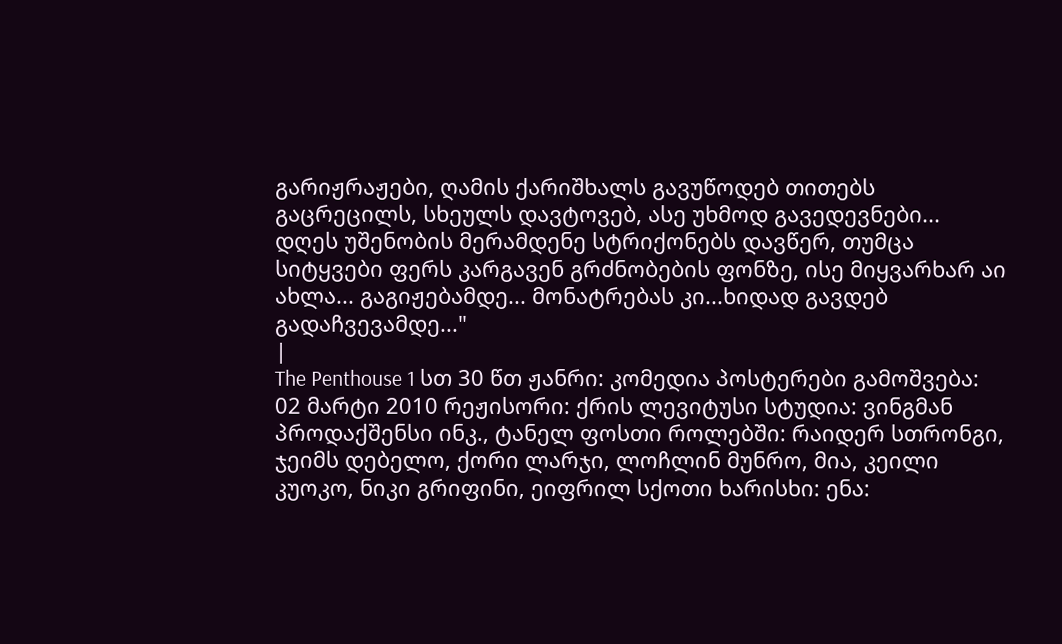გარიჟრაჟები, ღამის ქარიშხალს გავუწოდებ თითებს გაცრეცილს, სხეულს დავტოვებ, ასე უხმოდ გავედევნები...
დღეს უშენობის მერამდენე სტრიქონებს დავწერ, თუმცა სიტყვები ფერს კარგავენ გრძნობების ფონზე, ისე მიყვარხარ აი ახლა... გაგიჟებამდე... მონატრებას კი...ხიდად გავდებ გადაჩვევამდე..."
|
The Penthouse 1 სთ 30 წთ ჟანრი: კომედია პოსტერები გამოშვება: 02 მარტი 2010 რეჟისორი: ქრის ლევიტუსი სტუდია: ვინგმან პროდაქშენსი ინკ., ტანელ ფოსთი როლებში: რაიდერ სთრონგი, ჯეიმს დებელო, ქორი ლარჯი, ლოჩლინ მუნრო, მია, კეილი კუოკო, ნიკი გრიფინი, ეიფრილ სქოთი ხარისხი: ენა: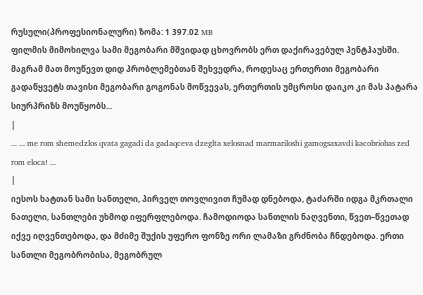რუსული(პროფესიონალური) ზომა: 1 397.02 MB
ფილმის მიმოხილვა სამი მეგობარი მშვიდად ცხოვრობს ერთ დაქირავებულ პენტჰაუსში. მაგრამ მათ მოუწევთ დიდ პრობლემებთან შეხვედრა, როდესაც ერთერთი მეგობარი გადაწყვეტს თავისი მეგობარი გოგონას მოწვევას, ერთერთის უმცროსი დაიკო კი მას პატარა სიურპრიზს მოუწყობს...
|
... ... me rom shemedzlos qvata gagadi da gadaqceva dzeglta xelosnad marmariloshi gamogsaxavdi kacobriobas zed rom eloca! ...
|
იესოს ხატთან სამი სანთელი, პირველ თოვლივით ჩუმად დნებოდა, ტაძარში იდგა მკრთალი ნათელი, სანთლები უხმოდ იფერფლებოდა. ჩამოდიოდა სანთლის ნაღვენთი, წვეთ–წვეთად იქვე იღვენთებოდა, და მძიმე შუქის უფერო ფონზე ორი ლამაზი გრძნობა ჩნდებოდა. ერთი სანთლი მეგობრობისა, მეგობრულ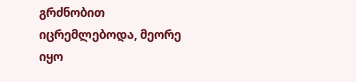გრძნობით იცრემლებოდა, მეორე იყო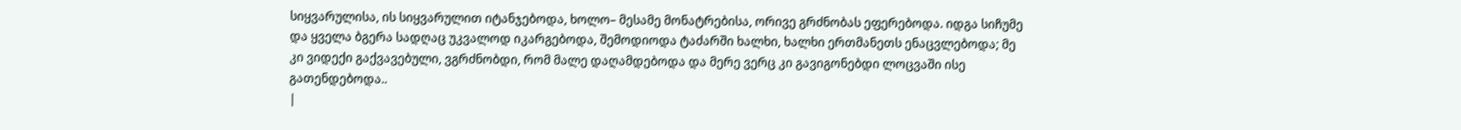სიყვარულისა, ის სიყვარულით იტანჯებოდა, ხოლო– მესამე მონატრებისა, ორივე გრძნობას ეფერებოდა. იდგა სიჩუმე და ყველა ბგერა სადღაც უკვალოდ იკარგებოდა, შემოდიოდა ტაძარში ხალხი, ხალხი ერთმანეთს ენაცვლებოდა; მე კი ვიდექი გაქვავებული, ვგრძნობდი, რომ მალე დაღამდებოდა და მერე ვერც კი გავიგონებდი ლოცვაში ისე გათენდებოდა..
|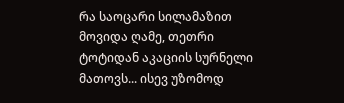რა საოცარი სილამაზით მოვიდა ღამე, თეთრი ტოტიდან აკაციის სურნელი მათოვს... ისევ უზომოდ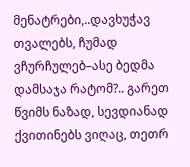მენატრები,..დავხუჭავ თვალებს, ჩუმად ვჩურჩულებ–ასე ბედმა დამსაჯა რატომ?.. გარეთ წვიმს ნაზად, სევდიანად ქვითინებს ვიღაც, თეთრ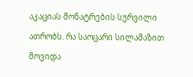აკაციას მონატრების სურვილი ათრობს. რა საოცარი სილამაზით მოვიდა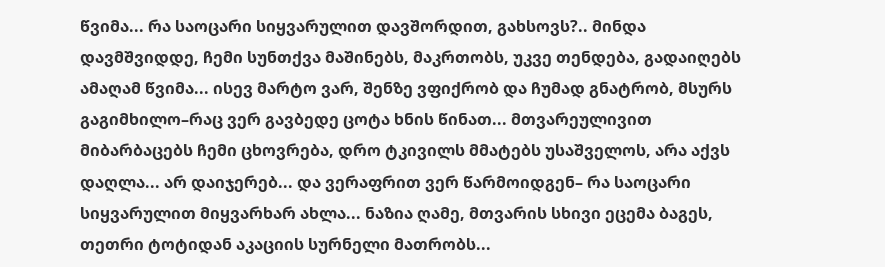წვიმა... რა საოცარი სიყვარულით დავშორდით, გახსოვს?.. მინდა დავმშვიდდე, ჩემი სუნთქვა მაშინებს, მაკრთობს, უკვე თენდება, გადაიღებს ამაღამ წვიმა... ისევ მარტო ვარ, შენზე ვფიქრობ და ჩუმად გნატრობ, მსურს გაგიმხილო–რაც ვერ გავბედე ცოტა ხნის წინათ... მთვარეულივით მიბარბაცებს ჩემი ცხოვრება, დრო ტკივილს მმატებს უსაშველოს, არა აქვს დაღლა... არ დაიჯერებ... და ვერაფრით ვერ წარმოიდგენ– რა საოცარი სიყვარულით მიყვარხარ ახლა... ნაზია ღამე, მთვარის სხივი ეცემა ბაგეს, თეთრი ტოტიდან აკაციის სურნელი მათრობს...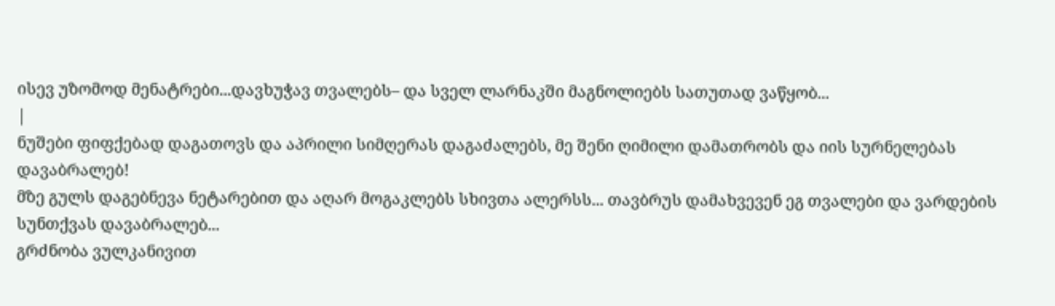ისევ უზომოდ მენატრები...დავხუჭავ თვალებს– და სველ ლარნაკში მაგნოლიებს სათუთად ვაწყობ...
|
ნუშები ფიფქებად დაგათოვს და აპრილი სიმღერას დაგაძალებს, მე შენი ღიმილი დამათრობს და იის სურნელებას დავაბრალებ!
მზე გულს დაგებნევა ნეტარებით და აღარ მოგაკლებს სხივთა ალერსს... თავბრუს დამახვევენ ეგ თვალები და ვარდების სუნთქვას დავაბრალებ...
გრძნობა ვულკანივით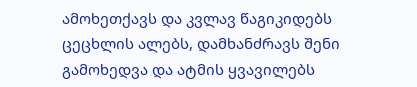ამოხეთქავს და კვლავ წაგიკიდებს ცეცხლის ალებს, დამხანძრავს შენი გამოხედვა და ატმის ყვავილებს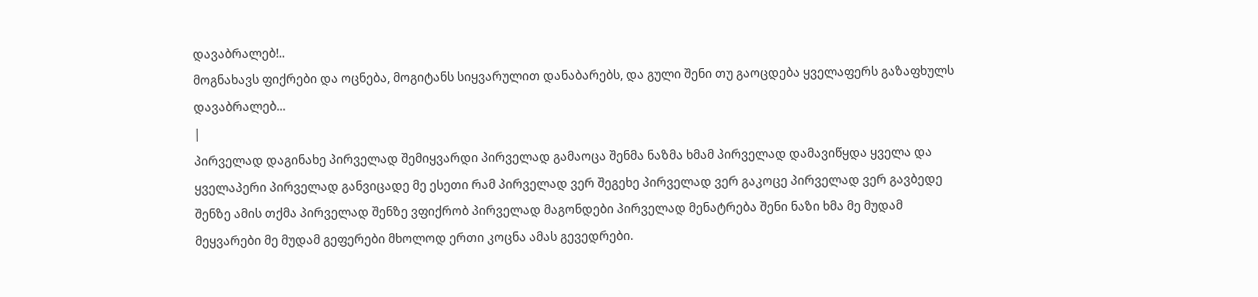დავაბრალებ!..
მოგნახავს ფიქრები და ოცნება, მოგიტანს სიყვარულით დანაბარებს, და გული შენი თუ გაოცდება ყველაფერს გაზაფხულს დავაბრალებ...
|
პირველად დაგინახე პირველად შემიყვარდი პირველად გამაოცა შენმა ნაზმა ხმამ პირველად დამავიწყდა ყველა და ყველაპერი პირველად განვიცადე მე ესეთი რამ პირველად ვერ შეგეხე პირველად ვერ გაკოცე პირველად ვერ გავბედე შენზე ამის თქმა პირველად შენზე ვფიქრობ პირველად მაგონდები პირველად მენატრება შენი ნაზი ხმა მე მუდამ მეყვარები მე მუდამ გეფერები მხოლოდ ერთი კოცნა ამას გევედრები.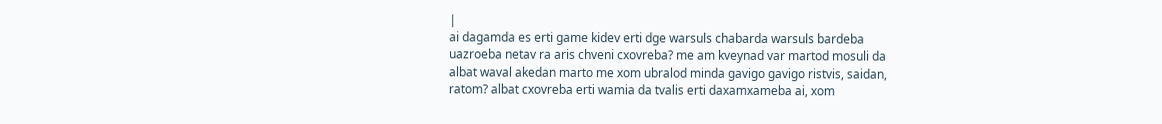|
ai dagamda es erti game kidev erti dge warsuls chabarda warsuls bardeba uazroeba netav ra aris chveni cxovreba? me am kveynad var martod mosuli da albat waval akedan marto me xom ubralod minda gavigo gavigo ristvis, saidan, ratom? albat cxovreba erti wamia da tvalis erti daxamxameba ai, xom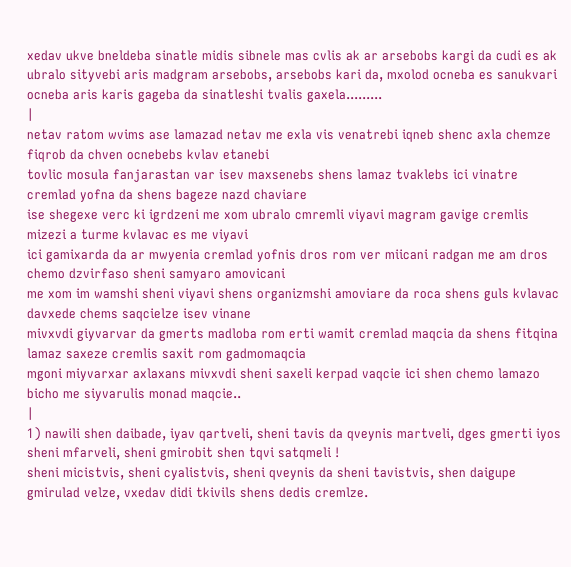xedav ukve bneldeba sinatle midis sibnele mas cvlis ak ar arsebobs kargi da cudi es ak ubralo sityvebi aris madgram arsebobs, arsebobs kari da, mxolod ocneba es sanukvari ocneba aris karis gageba da sinatleshi tvalis gaxela.........
|
netav ratom wvims ase lamazad netav me exla vis venatrebi iqneb shenc axla chemze fiqrob da chven ocnebebs kvlav etanebi
tovlic mosula fanjarastan var isev maxsenebs shens lamaz tvaklebs ici vinatre cremlad yofna da shens bageze nazd chaviare
ise shegexe verc ki igrdzeni me xom ubralo cmremli viyavi magram gavige cremlis mizezi a turme kvlavac es me viyavi
ici gamixarda da ar mwyenia cremlad yofnis dros rom ver miicani radgan me am dros chemo dzvirfaso sheni samyaro amovicani
me xom im wamshi sheni viyavi shens organizmshi amoviare da roca shens guls kvlavac davxede chems saqcielze isev vinane
mivxvdi giyvarvar da gmerts madloba rom erti wamit cremlad maqcia da shens fitqina lamaz saxeze cremlis saxit rom gadmomaqcia
mgoni miyvarxar axlaxans mivxvdi sheni saxeli kerpad vaqcie ici shen chemo lamazo bicho me siyvarulis monad maqcie..
|
1) nawili shen daibade, iyav qartveli, sheni tavis da qveynis martveli, dges gmerti iyos sheni mfarveli, sheni gmirobit shen tqvi satqmeli !
sheni micistvis, sheni cyalistvis, sheni qveynis da sheni tavistvis, shen daigupe gmirulad velze, vxedav didi tkivils shens dedis cremlze.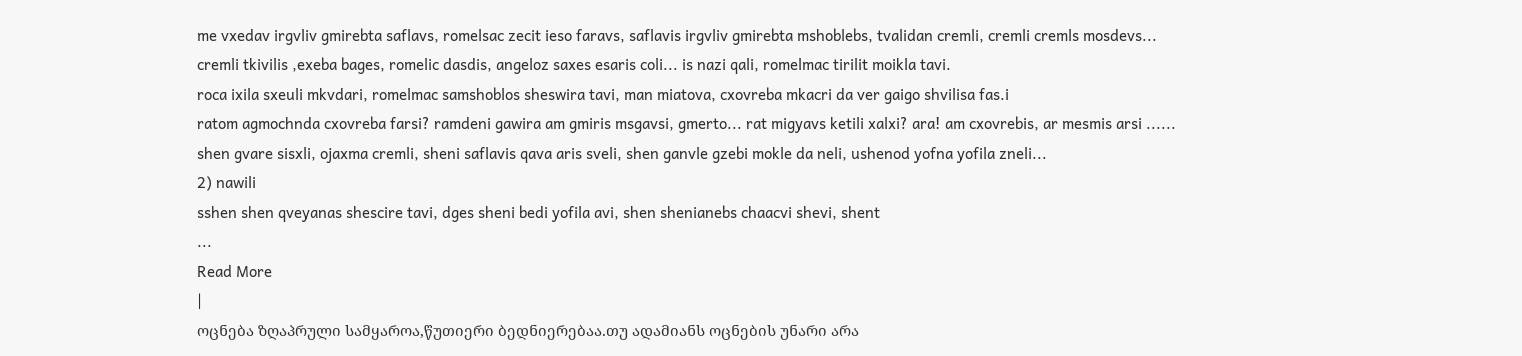me vxedav irgvliv gmirebta saflavs, romelsac zecit ieso faravs, saflavis irgvliv gmirebta mshoblebs, tvalidan cremli, cremli cremls mosdevs...
cremli tkivilis ,exeba bages, romelic dasdis, angeloz saxes esaris coli... is nazi qali, romelmac tirilit moikla tavi.
roca ixila sxeuli mkvdari, romelmac samshoblos sheswira tavi, man miatova, cxovreba mkacri da ver gaigo shvilisa fas.i
ratom agmochnda cxovreba farsi? ramdeni gawira am gmiris msgavsi, gmerto... rat migyavs ketili xalxi? ara! am cxovrebis, ar mesmis arsi ......
shen gvare sisxli, ojaxma cremli, sheni saflavis qava aris sveli, shen ganvle gzebi mokle da neli, ushenod yofna yofila zneli...
2) nawili
sshen shen qveyanas shescire tavi, dges sheni bedi yofila avi, shen shenianebs chaacvi shevi, shent
...
Read More
|
ოცნება ზღაპრული სამყაროა,წუთიერი ბედნიერებაა.თუ ადამიანს ოცნების უნარი არა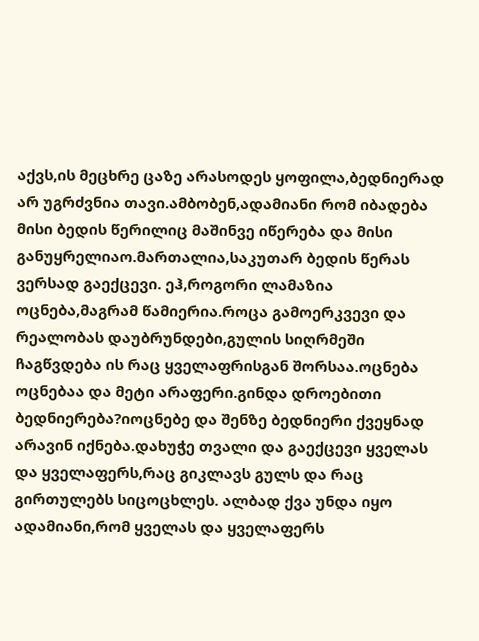აქვს,ის მეცხრე ცაზე არასოდეს ყოფილა,ბედნიერად არ უგრძვნია თავი.ამბობენ,ადამიანი რომ იბადება მისი ბედის წერილიც მაშინვე იწერება და მისი განუყრელიაო.მართალია,საკუთარ ბედის წერას ვერსად გაექცევი. ეჰ,როგორი ლამაზია ოცნება,მაგრამ წამიერია.როცა გამოერკვევი და რეალობას დაუბრუნდები,გულის სიღრმეში ჩაგწვდება ის რაც ყველაფრისგან შორსაა.ოცნება ოცნებაა და მეტი არაფერი.გინდა დროებითი ბედნიერება?იოცნებე და შენზე ბედნიერი ქვეყნად არავინ იქნება.დახუჭე თვალი და გაექცევი ყველას და ყველაფერს,რაც გიკლავს გულს და რაც გირთულებს სიცოცხლეს. ალბად ქვა უნდა იყო ადამიანი,რომ ყველას და ყველაფერს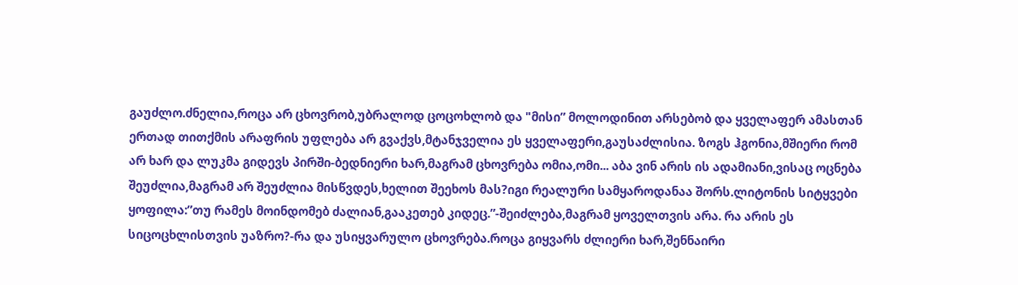გაუძლო.ძნელია,როცა არ ცხოვრობ,უბრალოდ ცოცოხლობ და "მისი” მოლოდინით არსებობ და ყველაფერ ამასთან ერთად თითქმის არაფრის უფლება არ გვაქვს,მტანჯველია ეს ყველაფერი,გაუსაძლისია. ზოგს ჰგონია,მშიერი რომ არ ხარ და ლუკმა გიდევს პირში-ბედნიერი ხარ,მაგრამ ცხოვრება ომია,ომი... აბა ვინ არის ის ადამიანი,ვისაც ოცნება შეუძლია,მაგრამ არ შეუძლია მისწვდეს,ხელით შეეხოს მას?იგი რეალური სამყაროდანაა შორს.ლიტონის სიტყვები ყოფილა:”თუ რამეს მოინდომებ ძალიან,გააკეთებ კიდეც.”-შეიძლება,მაგრამ ყოველთვის არა. რა არის ეს სიცოცხლისთვის უაზრო?-რა და უსიყვარულო ცხოვრება.როცა გიყვარს ძლიერი ხარ,შენნაირი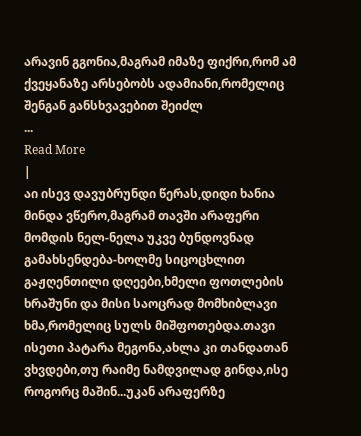არავინ გგონია,მაგრამ იმაზე ფიქრი,რომ ამ ქვეყანაზე არსებობს ადამიანი,რომელიც შენგან განსხვავებით შეიძლ
...
Read More
|
აი ისევ დავუბრუნდი წერას,დიდი ხანია მინდა ვწერო,მაგრამ თავში არაფერი მომდის ნელ-ნელა უკვე ბუნდოვნად გამახსენდება-ხოლმე სიცოცხლით გაჟღენთილი დღეები,ხმელი ფოთლების ხრაშუნი და მისი საოცრად მომხიბლავი ხმა,რომელიც სულს მიშფოთებდა.თავი ისეთი პატარა მეგონა,ახლა კი თანდათან ვხვდები,თუ რაიმე ნამდვილად გინდა,ისე როგორც მაშინ...უკან არაფერზე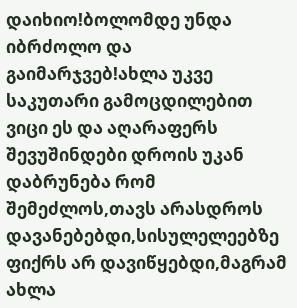დაიხიო!ბოლომდე უნდა იბრძოლო და გაიმარჯვებ!ახლა უკვე საკუთარი გამოცდილებით ვიცი ეს და აღარაფერს შევუშინდები დროის უკან დაბრუნება რომ შემეძლოს,თავს არასდროს დავანებებდი,სისულელეებზე ფიქრს არ დავიწყებდი,მაგრამ ახლა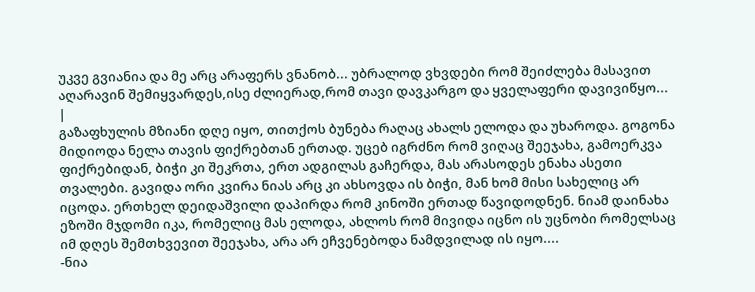უკვე გვიანია და მე არც არაფერს ვნანობ... უბრალოდ ვხვდები რომ შეიძლება მასავით აღარავინ შემიყვარდეს,ისე ძლიერად,რომ თავი დავკარგო და ყველაფერი დავივიწყო...
|
გაზაფხულის მზიანი დღე იყო, თითქოს ბუნება რაღაც ახალს ელოდა და უხაროდა. გოგონა მიდიოდა ნელა თავის ფიქრებთან ერთად. უცებ იგრძნო რომ ვიღაც შეეჯახა, გამოერკვა ფიქრებიდან, ბიჭი კი შეკრთა, ერთ ადგილას გაჩერდა, მას არასოდეს ენახა ასეთი თვალები. გავიდა ორი კვირა ნიას არც კი ახსოვდა ის ბიჭი, მან ხომ მისი სახელიც არ იცოდა. ერთხელ დეიდაშვილი დაპირდა რომ კინოში ერთად წავიდოდნენ. ნიამ დაინახა ეზოში მჯდომი იკა, რომელიც მას ელოდა, ახლოს რომ მივიდა იცნო ის უცნობი რომელსაც იმ დღეს შემთხვევით შეეჯახა, არა არ ეჩვენებოდა ნამდვილად ის იყო....
-ნია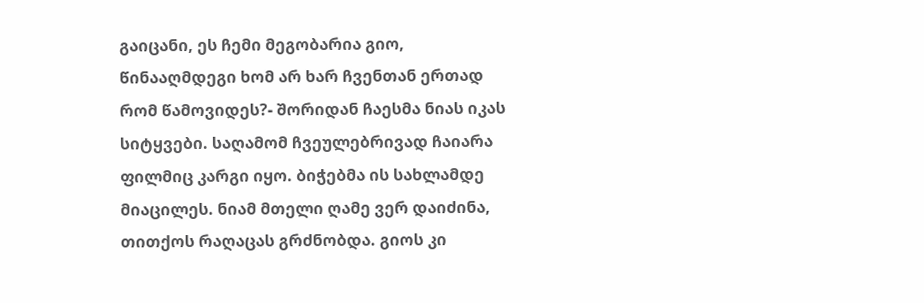გაიცანი, ეს ჩემი მეგობარია გიო, წინააღმდეგი ხომ არ ხარ ჩვენთან ერთად რომ წამოვიდეს?- შორიდან ჩაესმა ნიას იკას სიტყვები. საღამომ ჩვეულებრივად ჩაიარა ფილმიც კარგი იყო. ბიჭებმა ის სახლამდე მიაცილეს. ნიამ მთელი ღამე ვერ დაიძინა, თითქოს რაღაცას გრძნობდა. გიოს კი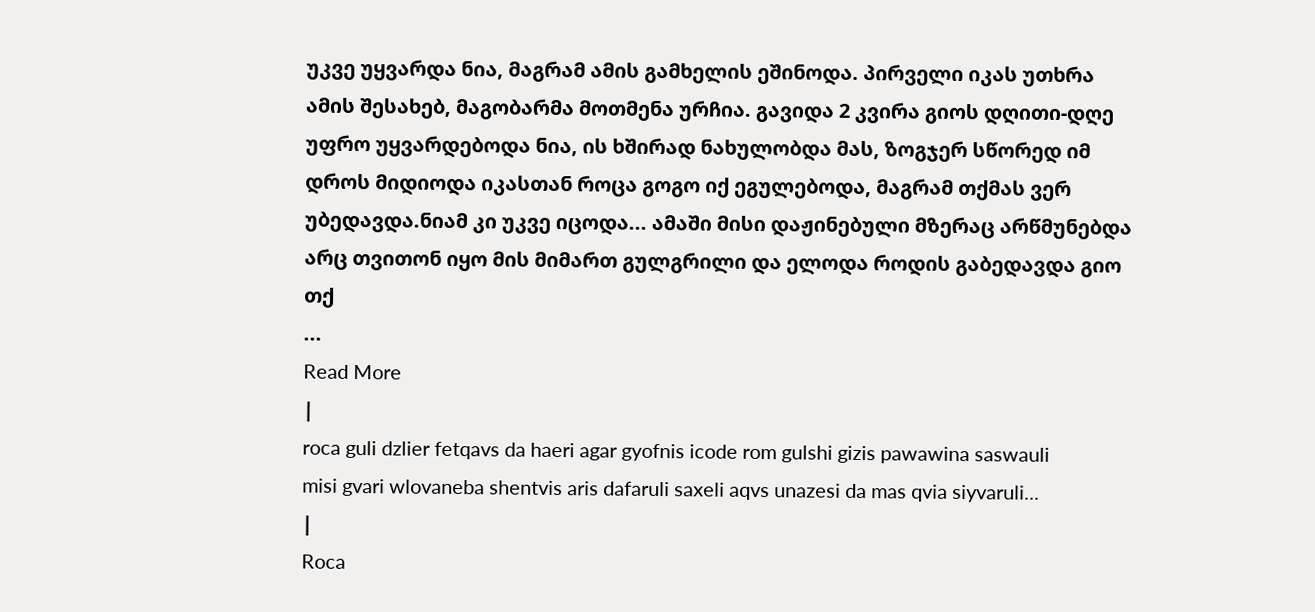უკვე უყვარდა ნია, მაგრამ ამის გამხელის ეშინოდა. პირველი იკას უთხრა ამის შესახებ, მაგობარმა მოთმენა ურჩია. გავიდა 2 კვირა გიოს დღითი-დღე უფრო უყვარდებოდა ნია, ის ხშირად ნახულობდა მას, ზოგჯერ სწორედ იმ დროს მიდიოდა იკასთან როცა გოგო იქ ეგულებოდა, მაგრამ თქმას ვერ უბედავდა.ნიამ კი უკვე იცოდა... ამაში მისი დაჟინებული მზერაც არწმუნებდა არც თვითონ იყო მის მიმართ გულგრილი და ელოდა როდის გაბედავდა გიო თქ
...
Read More
|
roca guli dzlier fetqavs da haeri agar gyofnis icode rom gulshi gizis pawawina saswauli
misi gvari wlovaneba shentvis aris dafaruli saxeli aqvs unazesi da mas qvia siyvaruli...
|
Roca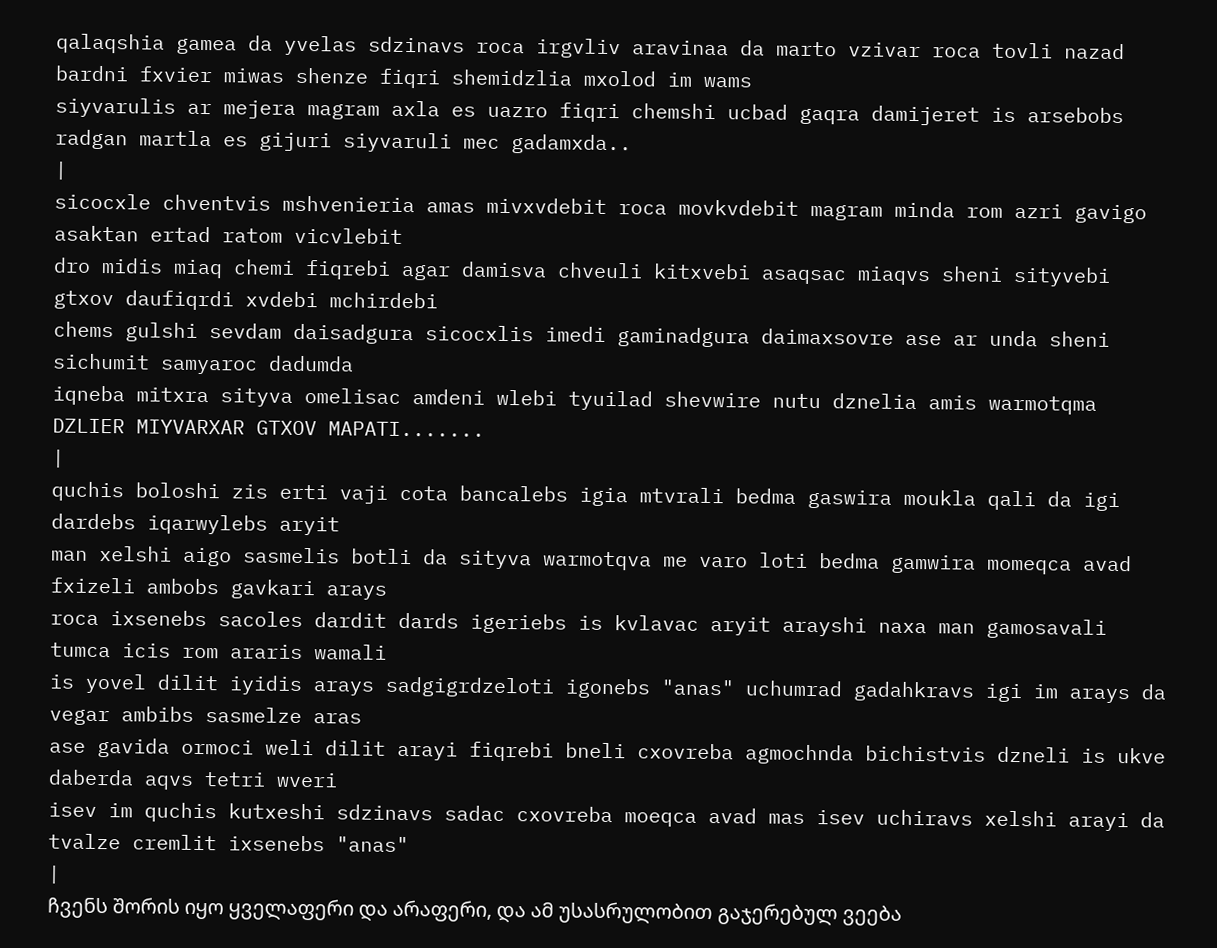qalaqshia gamea da yvelas sdzinavs roca irgvliv aravinaa da marto vzivar roca tovli nazad bardni fxvier miwas shenze fiqri shemidzlia mxolod im wams
siyvarulis ar mejera magram axla es uazro fiqri chemshi ucbad gaqra damijeret is arsebobs radgan martla es gijuri siyvaruli mec gadamxda..
|
sicocxle chventvis mshvenieria amas mivxvdebit roca movkvdebit magram minda rom azri gavigo asaktan ertad ratom vicvlebit
dro midis miaq chemi fiqrebi agar damisva chveuli kitxvebi asaqsac miaqvs sheni sityvebi gtxov daufiqrdi xvdebi mchirdebi
chems gulshi sevdam daisadgura sicocxlis imedi gaminadgura daimaxsovre ase ar unda sheni sichumit samyaroc dadumda
iqneba mitxra sityva omelisac amdeni wlebi tyuilad shevwire nutu dznelia amis warmotqma DZLIER MIYVARXAR GTXOV MAPATI.......
|
quchis boloshi zis erti vaji cota bancalebs igia mtvrali bedma gaswira moukla qali da igi dardebs iqarwylebs aryit
man xelshi aigo sasmelis botli da sityva warmotqva me varo loti bedma gamwira momeqca avad fxizeli ambobs gavkari arays
roca ixsenebs sacoles dardit dards igeriebs is kvlavac aryit arayshi naxa man gamosavali tumca icis rom araris wamali
is yovel dilit iyidis arays sadgigrdzeloti igonebs "anas" uchumrad gadahkravs igi im arays da vegar ambibs sasmelze aras
ase gavida ormoci weli dilit arayi fiqrebi bneli cxovreba agmochnda bichistvis dzneli is ukve daberda aqvs tetri wveri
isev im quchis kutxeshi sdzinavs sadac cxovreba moeqca avad mas isev uchiravs xelshi arayi da tvalze cremlit ixsenebs "anas"
|
ჩვენს შორის იყო ყველაფერი და არაფერი, და ამ უსასრულობით გაჯერებულ ვეება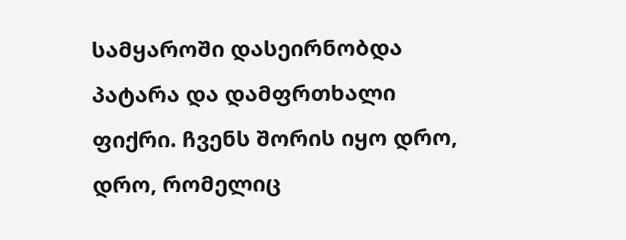სამყაროში დასეირნობდა პატარა და დამფრთხალი ფიქრი. ჩვენს შორის იყო დრო, დრო, რომელიც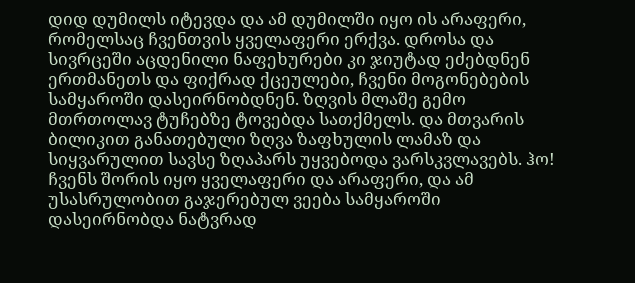დიდ დუმილს იტევდა და ამ დუმილში იყო ის არაფერი, რომელსაც ჩვენთვის ყველაფერი ერქვა. დროსა და სივრცეში აცდენილი ნაფეხურები კი ჯიუტად ეძებდნენ ერთმანეთს და ფიქრად ქცეულები, ჩვენი მოგონებების სამყაროში დასეირნობდნენ. ზღვის მლაშე გემო მთრთოლავ ტუჩებზე ტოვებდა სათქმელს. და მთვარის ბილიკით განათებული ზღვა ზაფხულის ლამაზ და სიყვარულით სავსე ზღაპარს უყვებოდა ვარსკვლავებს. ჰო! ჩვენს შორის იყო ყველაფერი და არაფერი, და ამ უსასრულობით გაჯერებულ ვეება სამყაროში დასეირნობდა ნატვრად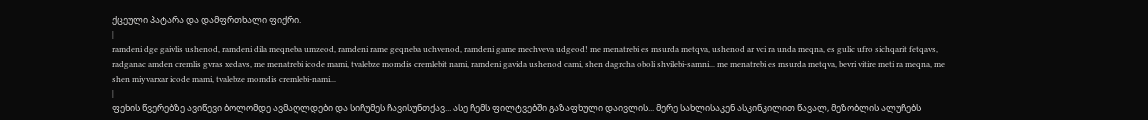ქცეული პატარა და დამფრთხალი ფიქრი.
|
ramdeni dge gaivlis ushenod, ramdeni dila meqneba umzeod, ramdeni rame geqneba uchvenod, ramdeni game mechveva udgeod! me menatrebi es msurda metqva, ushenod ar vci ra unda meqna, es gulic ufro sichqarit fetqavs, radganac amden cremlis gvras xedavs, me menatrebi icode mami, tvalebze momdis cremlebit nami, ramdeni gavida ushenod cami, shen dagrcha oboli shvilebi-samni... me menatrebi es msurda metqva, bevri vitire meti ra meqna, me shen miyvarxar icode mami, tvalebze momdis cremlebi-nami...
|
ფეხის წვერებზე ავიწევი ბოლომდე ავმაღლდები და სიჩუმეს ჩავისუნთქავ... ასე ჩემს ფილტვებში გაზაფხული დაივლის... მერე სახლისაკენ ასკინკილით წავალ, მეზობლის ალუჩებს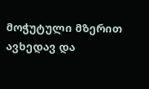მოჭუტული მზერით ავხედავ და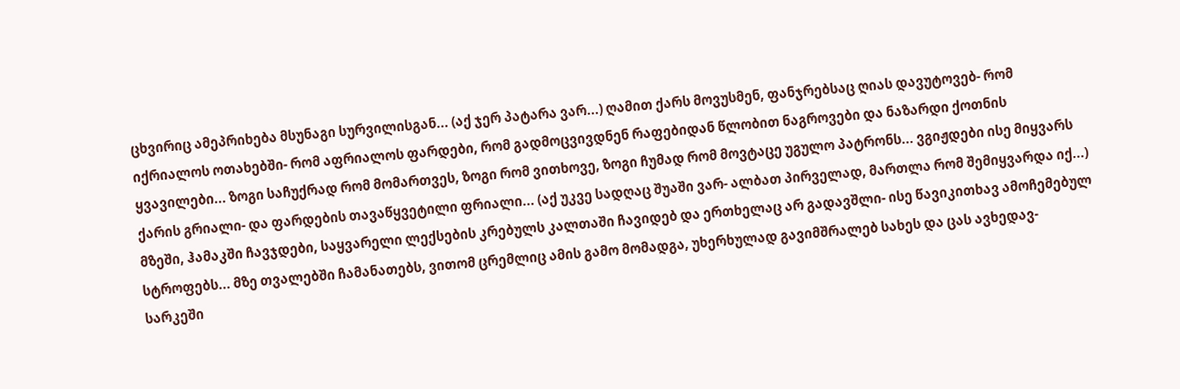ცხვირიც ამეპრიხება მსუნაგი სურვილისგან... (აქ ჯერ პატარა ვარ...) ღამით ქარს მოვუსმენ, ფანჯრებსაც ღიას დავუტოვებ- რომ იქრიალოს ოთახებში- რომ აფრიალოს ფარდები, რომ გადმოცვივდნენ რაფებიდან წლობით ნაგროვები და ნაზარდი ქოთნის ყვავილები... ზოგი საჩუქრად რომ მომართვეს, ზოგი რომ ვითხოვე, ზოგი ჩუმად რომ მოვტაცე უგულო პატრონს... ვგიჟდები ისე მიყვარს ქარის გრიალი- და ფარდების თავაწყვეტილი ფრიალი... (აქ უკვე სადღაც შუაში ვარ- ალბათ პირველად, მართლა რომ შემიყვარდა იქ...) მზეში, ჰამაკში ჩავჯდები, საყვარელი ლექსების კრებულს კალთაში ჩავიდებ და ერთხელაც არ გადავშლი- ისე წავიკითხავ ამოჩემებულ სტროფებს... მზე თვალებში ჩამანათებს, ვითომ ცრემლიც ამის გამო მომადგა, უხერხულად გავიმშრალებ სახეს და ცას ავხედავ-სარკეში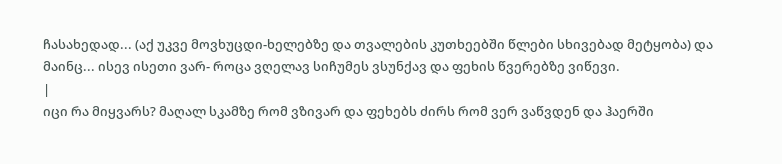ჩასახედად... (აქ უკვე მოვხუცდი-ხელებზე და თვალების კუთხეებში წლები სხივებად მეტყობა) და მაინც... ისევ ისეთი ვარ- როცა ვღელავ სიჩუმეს ვსუნქავ და ფეხის წვერებზე ვიწევი.
|
იცი რა მიყვარს? მაღალ სკამზე რომ ვზივარ და ფეხებს ძირს რომ ვერ ვაწვდენ და ჰაერში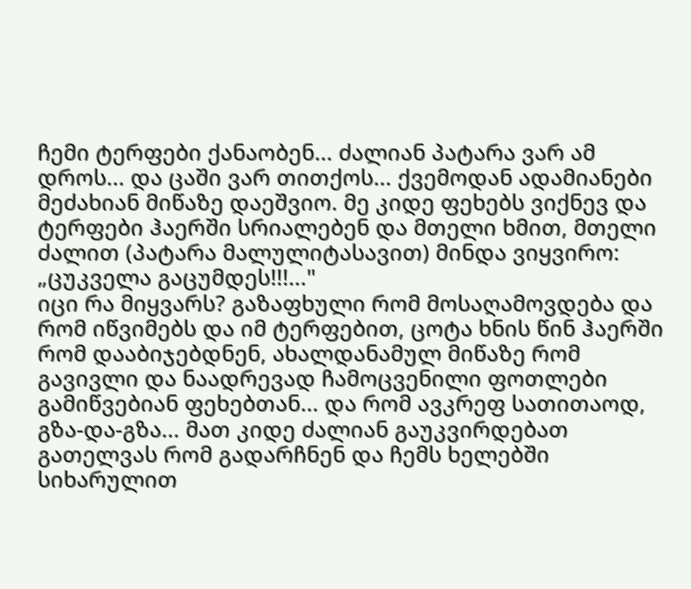ჩემი ტერფები ქანაობენ... ძალიან პატარა ვარ ამ დროს... და ცაში ვარ თითქოს... ქვემოდან ადამიანები მეძახიან მიწაზე დაეშვიო. მე კიდე ფეხებს ვიქნევ და ტერფები ჰაერში სრიალებენ და მთელი ხმით, მთელი ძალით (პატარა მალულიტასავით) მინდა ვიყვირო: „ცუკველა გაცუმდეს!!!..."
იცი რა მიყვარს? გაზაფხული რომ მოსაღამოვდება და რომ იწვიმებს და იმ ტერფებით, ცოტა ხნის წინ ჰაერში რომ დააბიჯებდნენ, ახალდანამულ მიწაზე რომ გავივლი და ნაადრევად ჩამოცვენილი ფოთლები გამიწვებიან ფეხებთან... და რომ ავკრეფ სათითაოდ, გზა-და-გზა... მათ კიდე ძალიან გაუკვირდებათ გათელვას რომ გადარჩნენ და ჩემს ხელებში სიხარულით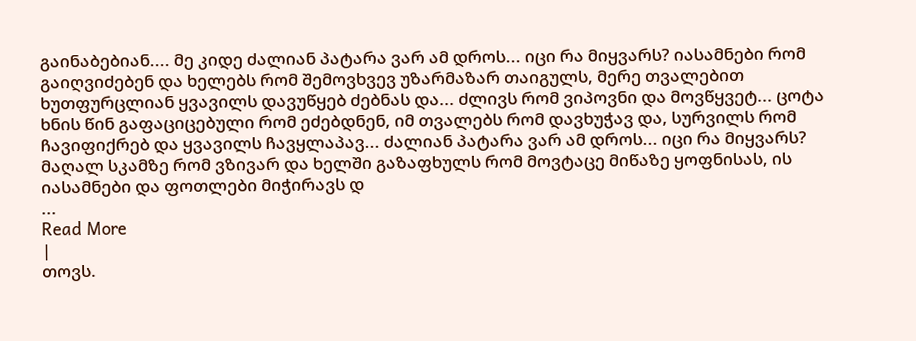გაინაბებიან.... მე კიდე ძალიან პატარა ვარ ამ დროს... იცი რა მიყვარს? იასამნები რომ გაიღვიძებენ და ხელებს რომ შემოვხვევ უზარმაზარ თაიგულს, მერე თვალებით ხუთფურცლიან ყვავილს დავუწყებ ძებნას და... ძლივს რომ ვიპოვნი და მოვწყვეტ... ცოტა ხნის წინ გაფაციცებული რომ ეძებდნენ, იმ თვალებს რომ დავხუჭავ და, სურვილს რომ ჩავიფიქრებ და ყვავილს ჩავყლაპავ... ძალიან პატარა ვარ ამ დროს... იცი რა მიყვარს? მაღალ სკამზე რომ ვზივარ და ხელში გაზაფხულს რომ მოვტაცე მიწაზე ყოფნისას, ის იასამნები და ფოთლები მიჭირავს დ
...
Read More
|
თოვს.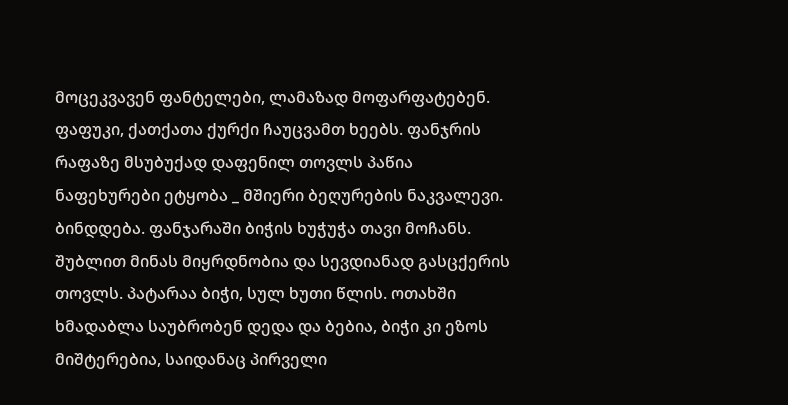მოცეკვავენ ფანტელები, ლამაზად მოფარფატებენ. ფაფუკი, ქათქათა ქურქი ჩაუცვამთ ხეებს. ფანჯრის რაფაზე მსუბუქად დაფენილ თოვლს პაწია ნაფეხურები ეტყობა _ მშიერი ბეღურების ნაკვალევი. ბინდდება. ფანჯარაში ბიჭის ხუჭუჭა თავი მოჩანს. შუბლით მინას მიყრდნობია და სევდიანად გასცქერის თოვლს. პატარაა ბიჭი, სულ ხუთი წლის. ოთახში ხმადაბლა საუბრობენ დედა და ბებია, ბიჭი კი ეზოს მიშტერებია, საიდანაც პირველი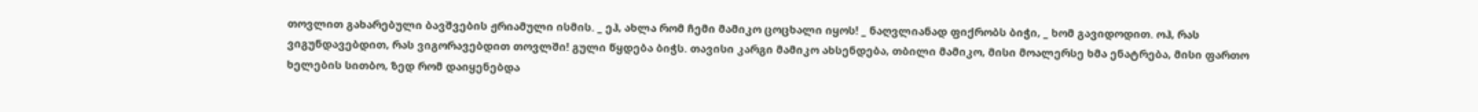თოვლით გახარებული ბავშვების ჟრიამული ისმის. _ ეჰ, ახლა რომ ჩემი მამიკო ცოცხალი იყოს! _ ნაღვლიანად ფიქრობს ბიჭი, _ ხომ გავიდოდით. ოჰ, რას ვიგუნდავებდით, რას ვიგორავებდით თოვლში! გული წყდება ბიჭს. თავისი კარგი მამიკო ახსენდება, თბილი მამიკო, მისი მოალერსე ხმა ენატრება, მისი ფართო ხელების სითბო, ზედ რომ დაიყენებდა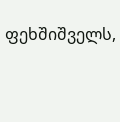ფეხშიშველს,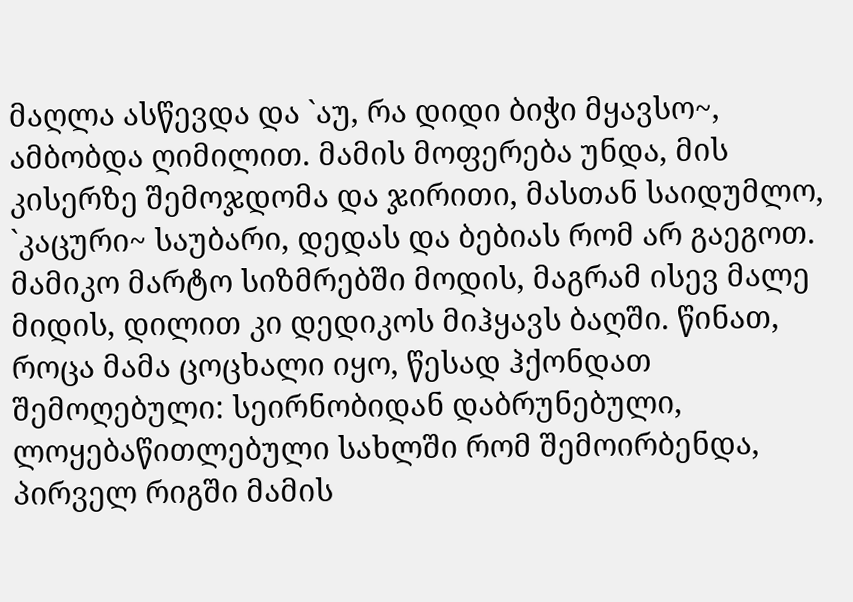მაღლა ასწევდა და `აუ, რა დიდი ბიჭი მყავსო~, ამბობდა ღიმილით. მამის მოფერება უნდა, მის კისერზე შემოჯდომა და ჯირითი, მასთან საიდუმლო, `კაცური~ საუბარი, დედას და ბებიას რომ არ გაეგოთ. მამიკო მარტო სიზმრებში მოდის, მაგრამ ისევ მალე მიდის, დილით კი დედიკოს მიჰყავს ბაღში. წინათ, როცა მამა ცოცხალი იყო, წესად ჰქონდათ შემოღებული: სეირნობიდან დაბრუნებული, ლოყებაწითლებული სახლში რომ შემოირბენდა, პირველ რიგში მამის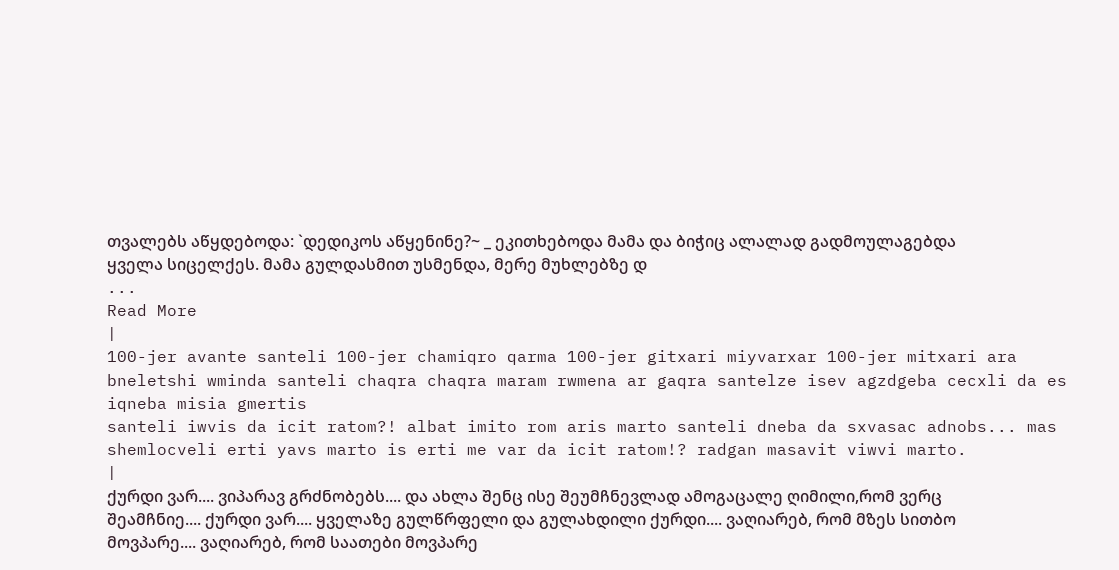თვალებს აწყდებოდა: `დედიკოს აწყენინე?~ _ ეკითხებოდა მამა და ბიჭიც ალალად გადმოულაგებდა ყველა სიცელქეს. მამა გულდასმით უსმენდა, მერე მუხლებზე დ
...
Read More
|
100-jer avante santeli 100-jer chamiqro qarma 100-jer gitxari miyvarxar 100-jer mitxari ara
bneletshi wminda santeli chaqra chaqra maram rwmena ar gaqra santelze isev agzdgeba cecxli da es iqneba misia gmertis
santeli iwvis da icit ratom?! albat imito rom aris marto santeli dneba da sxvasac adnobs... mas shemlocveli erti yavs marto is erti me var da icit ratom!? radgan masavit viwvi marto.
|
ქურდი ვარ.... ვიპარავ გრძნობებს.... და ახლა შენც ისე შეუმჩნევლად ამოგაცალე ღიმილი,რომ ვერც შეამჩნიე.... ქურდი ვარ.... ყველაზე გულწრფელი და გულახდილი ქურდი.... ვაღიარებ, რომ მზეს სითბო მოვპარე.... ვაღიარებ, რომ საათები მოვპარე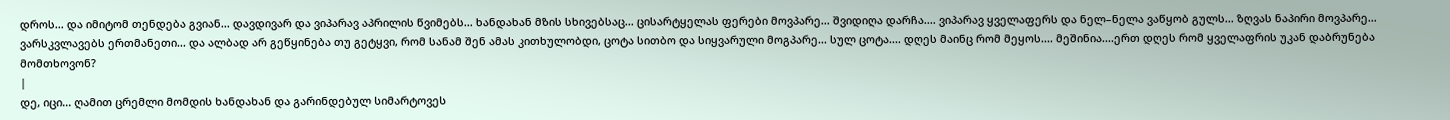დროს... და იმიტომ თენდება გვიან... დავდივარ და ვიპარავ აპრილის წვიმებს... ხანდახან მზის სხივებსაც... ცისარტყელას ფერები მოვპარე... შვიდიღა დარჩა.... ვიპარავ ყველაფერს და ნელ–ნელა ვაწყობ გულს... ზღვას ნაპირი მოვპარე... ვარსკვლავებს ერთმანეთი... და ალბად არ გეწყინება თუ გეტყვი, რომ სანამ შენ ამას კითხულობდი, ცოტა სითბო და სიყვარული მოგპარე... სულ ცოტა.... დღეს მაინც რომ მეყოს.... მეშინია....ერთ დღეს რომ ყველაფრის უკან დაბრუნება მომთხოვონ?
|
დე, იცი... ღამით ცრემლი მომდის ხანდახან და გარინდებულ სიმარტოვეს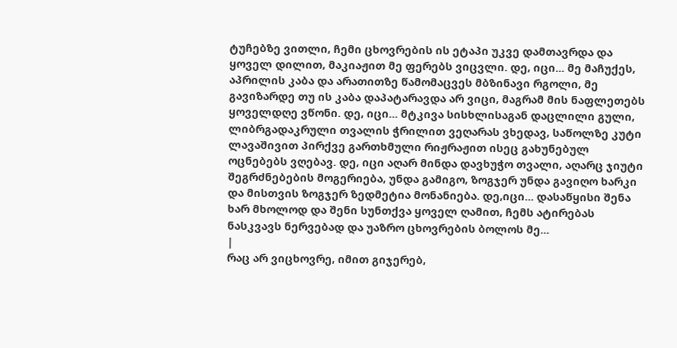ტუჩებზე ვითლი, ჩემი ცხოვრების ის ეტაპი უკვე დამთავრდა და ყოველ დილით, მაკიაჟით მე ფერებს ვიცვლი. დე, იცი... მე მაჩუქეს, აპრილის კაბა და არათითზე წამომაცვეს მბზინავი რგოლი, მე გავიზარდე თუ ის კაბა დაპატარავდა არ ვიცი, მაგრამ მის ნაფლეთებს ყოველდღე ვწონი. დე, იცი... მტკივა სისხლისაგან დაცლილი გული, ლიბრგადაკრული თვალის ჭრილით ვეღარას ვხედავ, საწოლზე კუტი ლავაშივით პირქვე გართხმული რიჟრაჟით ისეც გახუნებულ ოცნებებს ვღებავ. დე, იცი აღარ მინდა დავხუჭო თვალი, აღარც ჯიუტი შეგრძნებების მოგერიება, უნდა გამიგო, ზოგჯერ უნდა გავიღო ხარკი და მისთვის ზოგჯერ ზედმეტია მონანიება. დე,იცი... დასაწყისი შენა ხარ მხოლოდ და შენი სუნთქვა ყოველ ღამით, ჩემს ატირებას ნასკვავს ნერვებად და უაზრო ცხოვრების ბოლოს მე...
|
რაც არ ვიცხოვრე, იმით გიჯერებ,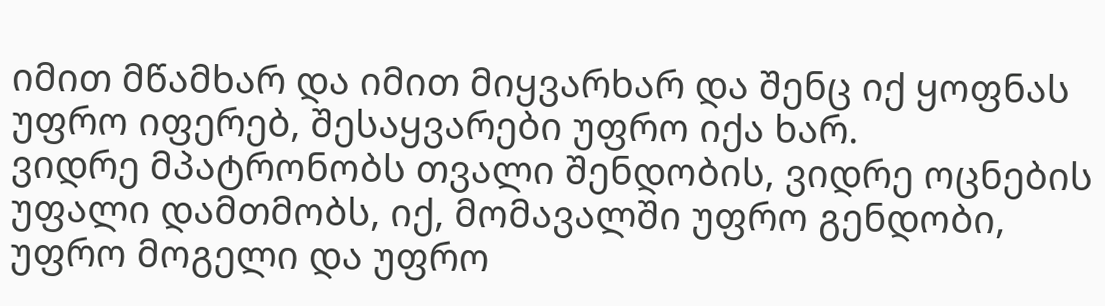იმით მწამხარ და იმით მიყვარხარ და შენც იქ ყოფნას უფრო იფერებ, შესაყვარები უფრო იქა ხარ.
ვიდრე მპატრონობს თვალი შენდობის, ვიდრე ოცნების უფალი დამთმობს, იქ, მომავალში უფრო გენდობი, უფრო მოგელი და უფრო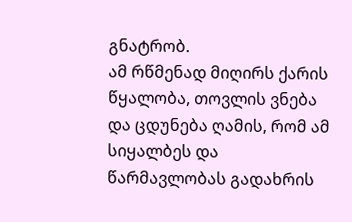გნატრობ.
ამ რწმენად მიღირს ქარის წყალობა, თოვლის ვნება და ცდუნება ღამის, რომ ამ სიყალბეს და წარმავლობას გადახრის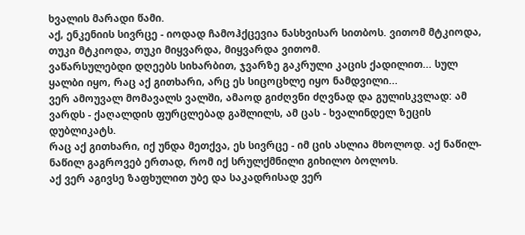ხვალის მარადი წამი.
აქ, ენკენიის სივრცე - იოდად ჩამოჰქცევია ნასხვისარ სითბოს. ვითომ მტკიოდა, თუკი მტკიოდა, თუკი მიყვარდა, მიყვარდა ვითომ.
ვაწარსულებდი დღეებს სიხარბით, ჯვარზე გაკრული კაცის ქადილით... სულ ყალბი იყო, რაც აქ გითხარი, არც ეს სიცოცხლე იყო ნამდვილი...
ვერ ამოუვალ მომავალს ვალში, ამაოდ გიძღვნი ძღვნად და გულისკვლად: ამ ვარდს - ქაღალდის ფურცლებად გაშლილს, ამ ცას - ხვალინდელ ზეცის დუბლიკატს.
რაც აქ გითხარი, იქ უნდა მეთქვა, ეს სივრცე - იმ ცის ასლია მხოლოდ. აქ ნაწილ-ნაწილ გაგროვებ ერთად, რომ იქ სრულქმნილი გიხილო ბოლოს.
აქ ვერ აგივსე ზაფხულით უბე და საკადრისად ვერ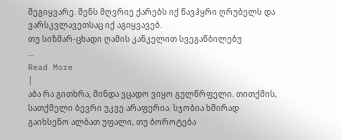შეგიყვარე. შენს მღვრიე ქარებს იქ წავჰყრი ღრუბელს და ვარსკვლავეთსაც იქ აგიყვავებ.
თუ სიზმარ-ცხადი ღამის კანკელით სვეგაწბილებუ
...
Read More
|
აბა რა გითხრა, მინდა ვცადო ვიყო გულწრფელი. თითქმის, სათქმელი ბევრი უკვე არაფერია. სჯობია ხშირად გაიხსენო ალბათ უფალი, თუ ბოროტება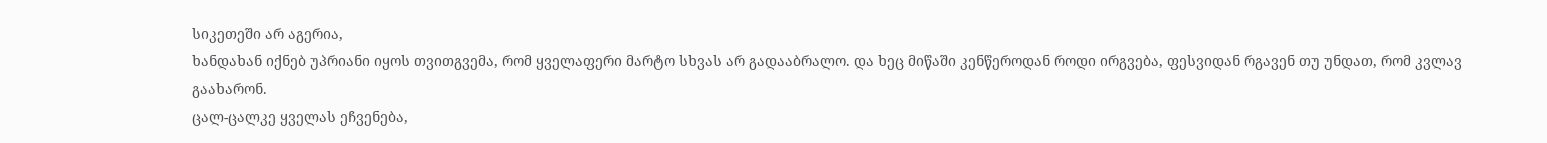სიკეთეში არ აგერია,
ხანდახან იქნებ უპრიანი იყოს თვითგვემა, რომ ყველაფერი მარტო სხვას არ გადააბრალო. და ხეც მიწაში კენწეროდან როდი ირგვება, ფესვიდან რგავენ თუ უნდათ, რომ კვლავ გაახარონ.
ცალ-ცალკე ყველას ეჩვენება,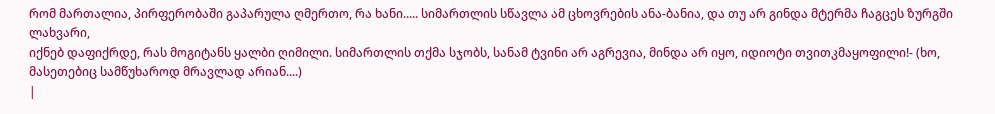რომ მართალია, პირფერობაში გაპარულა ღმერთო, რა ხანი..... სიმართლის სწავლა ამ ცხოვრების ანა-ბანია, და თუ არ გინდა მტერმა ჩაგცეს ზურგში ლახვარი,
იქნებ დაფიქრდე, რას მოგიტანს ყალბი ღიმილი. სიმართლის თქმა სჯობს, სანამ ტვინი არ აგრევია, მინდა არ იყო, იდიოტი თვითკმაყოფილი!- (ხო, მასეთებიც სამწუხაროდ მრავლად არიან....)
|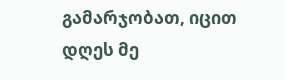გამარჯობათ, იცით დღეს მე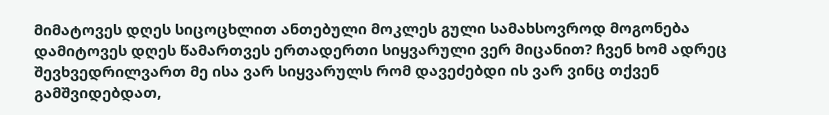მიმატოვეს დღეს სიცოცხლით ანთებული მოკლეს გული სამახსოვროდ მოგონება დამიტოვეს დღეს წამართვეს ერთადერთი სიყვარული ვერ მიცანით? ჩვენ ხომ ადრეც შევხვედრილვართ მე ისა ვარ სიყვარულს რომ დავეძებდი ის ვარ ვინც თქვენ გამშვიდებდათ,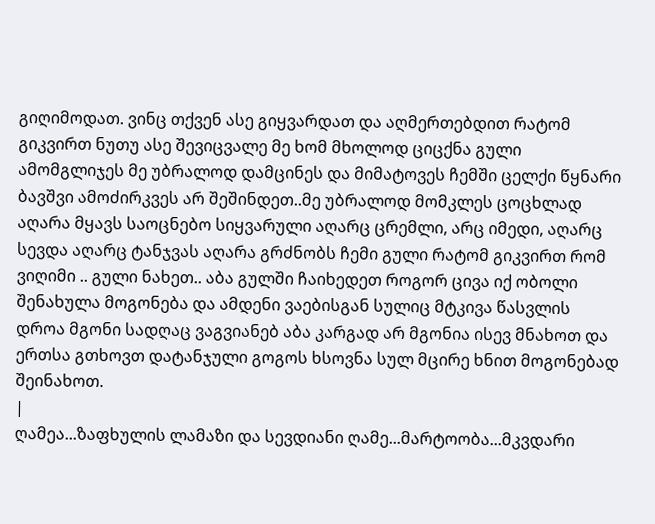გიღიმოდათ. ვინც თქვენ ასე გიყვარდათ და აღმერთებდით რატომ გიკვირთ ნუთუ ასე შევიცვალე მე ხომ მხოლოდ ციცქნა გული ამომგლიჯეს მე უბრალოდ დამცინეს და მიმატოვეს ჩემში ცელქი წყნარი ბავშვი ამოძირკვეს არ შეშინდეთ..მე უბრალოდ მომკლეს ცოცხლად აღარა მყავს საოცნებო სიყვარული აღარც ცრემლი, არც იმედი, აღარც სევდა აღარც ტანჯვას აღარა გრძნობს ჩემი გული რატომ გიკვირთ რომ ვიღიმი .. გული ნახეთ.. აბა გულში ჩაიხედეთ როგორ ცივა იქ ობოლი შენახულა მოგონება და ამდენი ვაებისგან სულიც მტკივა წასვლის დროა მგონი სადღაც ვაგვიანებ აბა კარგად არ მგონია ისევ მნახოთ და ერთსა გთხოვთ დატანჯული გოგოს ხსოვნა სულ მცირე ხნით მოგონებად შეინახოთ.
|
ღამეა...ზაფხულის ლამაზი და სევდიანი ღამე...მარტოობა...მკვდარი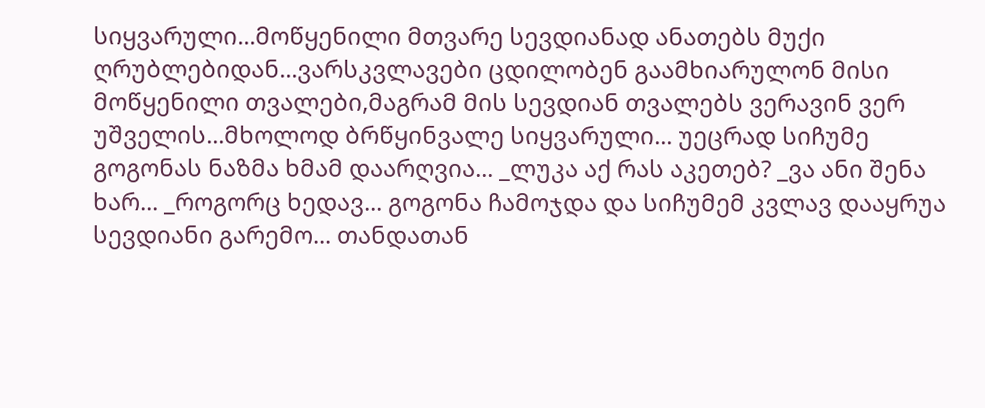სიყვარული...მოწყენილი მთვარე სევდიანად ანათებს მუქი ღრუბლებიდან...ვარსკვლავები ცდილობენ გაამხიარულონ მისი მოწყენილი თვალები,მაგრამ მის სევდიან თვალებს ვერავინ ვერ უშველის...მხოლოდ ბრწყინვალე სიყვარული... უეცრად სიჩუმე გოგონას ნაზმა ხმამ დაარღვია... _ლუკა აქ რას აკეთებ? _ვა ანი შენა ხარ... _როგორც ხედავ... გოგონა ჩამოჯდა და სიჩუმემ კვლავ დააყრუა სევდიანი გარემო... თანდათან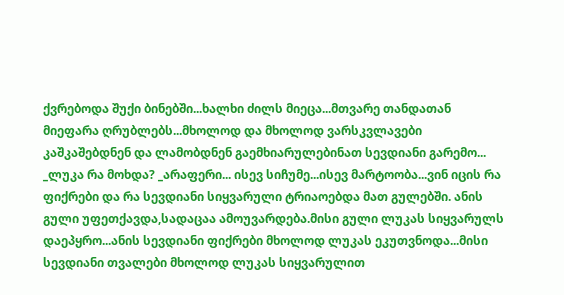ქვრებოდა შუქი ბინებში...ხალხი ძილს მიეცა...მთვარე თანდათან მიეფარა ღრუბლებს...მხოლოდ და მხოლოდ ვარსკვლავები კაშკაშებდნენ და ლამობდნენ გაემხიარულებინათ სევდიანი გარემო... _ლუკა რა მოხდა? _არაფერი... ისევ სიჩუმე...ისევ მარტოობა...ვინ იცის რა ფიქრები და რა სევდიანი სიყვარული ტრიაოებდა მათ გულებში. ანის გული უფეთქავდა,სადაცაა ამოუვარდება.მისი გული ლუკას სიყვარულს დაეპყრო...ანის სევდიანი ფიქრები მხოლოდ ლუკას ეკუთვნოდა...მისი სევდიანი თვალები მხოლოდ ლუკას სიყვარულით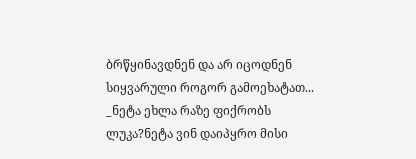ბრწყინავდნენ და არ იცოდნენ სიყვარული როგორ გამოეხატათ... _ნეტა ეხლა რაზე ფიქრობს ლუკა?ნეტა ვინ დაიპყრო მისი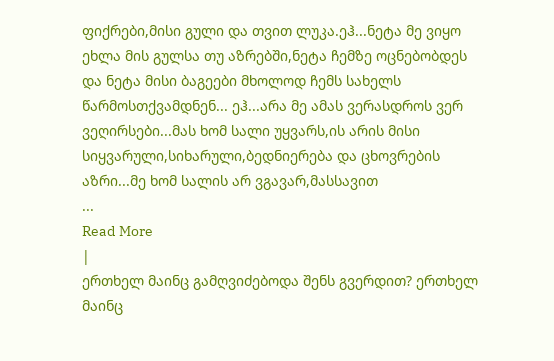ფიქრები,მისი გული და თვით ლუკა.ეჰ...ნეტა მე ვიყო ეხლა მის გულსა თუ აზრებში,ნეტა ჩემზე ოცნებობდეს და ნეტა მისი ბაგეები მხოლოდ ჩემს სახელს წარმოსთქვამდნენ... ეჰ...არა მე ამას ვერასდროს ვერ ვეღირსები...მას ხომ სალი უყვარს,ის არის მისი სიყვარული,სიხარული,ბედნიერება და ცხოვრების აზრი...მე ხომ სალის არ ვგავარ,მასსავით
...
Read More
|
ერთხელ მაინც გამღვიძებოდა შენს გვერდით? ერთხელ მაინც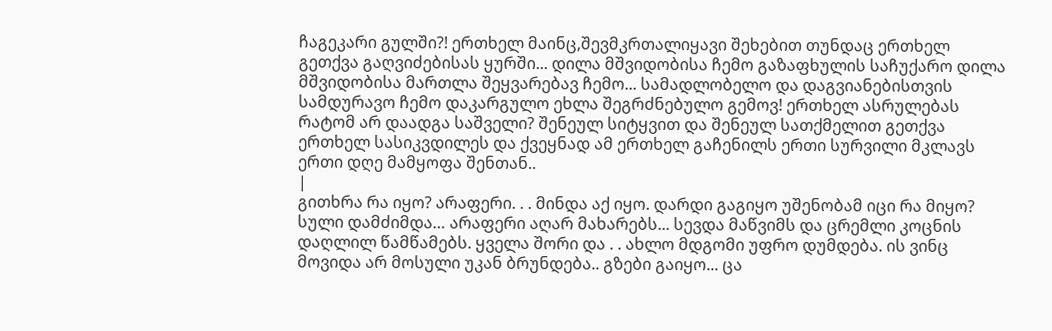ჩაგეკარი გულში?! ერთხელ მაინც,შევმკრთალიყავი შეხებით თუნდაც ერთხელ გეთქვა გაღვიძებისას ყურში... დილა მშვიდობისა ჩემო გაზაფხულის საჩუქარო დილა მშვიდობისა მართლა შეყვარებავ ჩემო... სამადლობელო და დაგვიანებისთვის სამდურავო ჩემო დაკარგულო ეხლა შეგრძნებულო გემოვ! ერთხელ ასრულებას რატომ არ დაადგა საშველი? შენეულ სიტყვით და შენეულ სათქმელით გეთქვა ერთხელ სასიკვდილეს და ქვეყნად ამ ერთხელ გაჩენილს ერთი სურვილი მკლავს ერთი დღე მამყოფა შენთან..
|
გითხრა რა იყო? არაფერი. . . მინდა აქ იყო. დარდი გაგიყო უშენობამ იცი რა მიყო? სული დამძიმდა… არაფერი აღარ მახარებს... სევდა მაწვიმს და ცრემლი კოცნის დაღლილ წამწამებს. ყველა შორი და . . ახლო მდგომი უფრო დუმდება. ის ვინც მოვიდა არ მოსული უკან ბრუნდება.. გზები გაიყო... ცა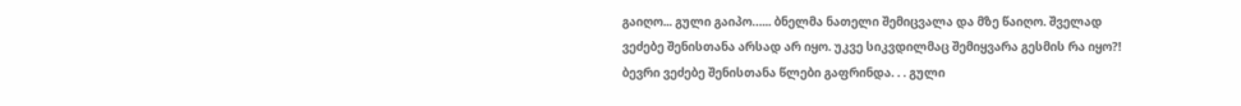გაიღო... გული გაიპო…... ბნელმა ნათელი შემიცვალა და მზე წაიღო. შველად ვეძებე შენისთანა არსად არ იყო. უკვე სიკვდილმაც შემიყვარა გესმის რა იყო?!
ბევრი ვეძებე შენისთანა წლები გაფრინდა. . . გული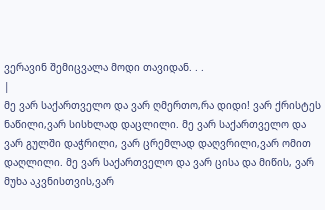ვერავინ შემიცვალა მოდი თავიდან. . .
|
მე ვარ საქართველო და ვარ ღმერთო,რა დიდი! ვარ ქრისტეს ნაწილი,ვარ სისხლად დაცლილი. მე ვარ საქართველო და ვარ გულში დაჭრილი, ვარ ცრემლად დაღვრილი,ვარ ომით დაღლილი. მე ვარ საქართველო და ვარ ცისა და მიწის, ვარ მუხა აკვნისთვის,ვარ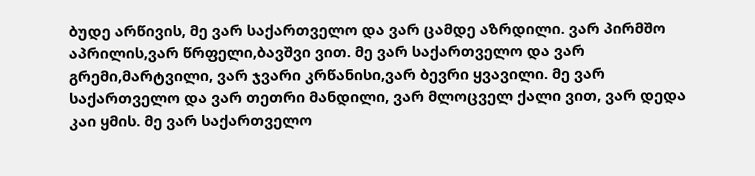ბუდე არწივის, მე ვარ საქართველო და ვარ ცამდე აზრდილი. ვარ პირმშო აპრილის,ვარ წრფელი,ბავშვი ვით. მე ვარ საქართველო და ვარ გრემი,მარტვილი, ვარ ჯვარი კრწანისი,ვარ ბევრი ყვავილი. მე ვარ საქართველო და ვარ თეთრი მანდილი, ვარ მლოცველ ქალი ვით, ვარ დედა კაი ყმის. მე ვარ საქართველო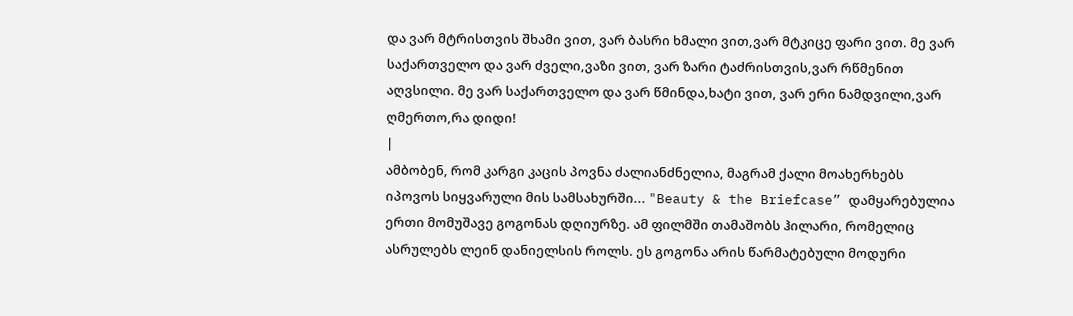და ვარ მტრისთვის შხამი ვით, ვარ ბასრი ხმალი ვით,ვარ მტკიცე ფარი ვით. მე ვარ საქართველო და ვარ ძველი,ვაზი ვით, ვარ ზარი ტაძრისთვის,ვარ რწმენით აღვსილი. მე ვარ საქართველო და ვარ წმინდა,ხატი ვით, ვარ ერი ნამდვილი,ვარ ღმერთო,რა დიდი!
|
ამბობენ, რომ კარგი კაცის პოვნა ძალიანძნელია, მაგრამ ქალი მოახერხებს იპოვოს სიყვარული მის სამსახურში... "Beauty & the Briefcase” დამყარებულია ერთი მომუშავე გოგონას დღიურზე. ამ ფილმში თამაშობს ჰილარი, რომელიც ასრულებს ლეინ დანიელსის როლს. ეს გოგონა არის წარმატებული მოდური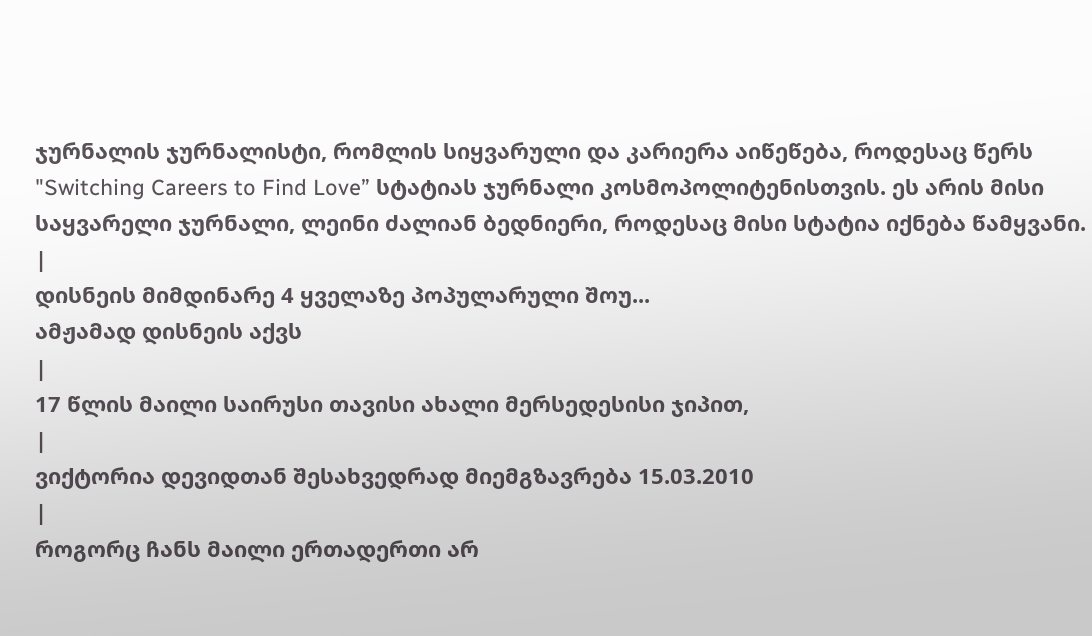ჯურნალის ჯურნალისტი, რომლის სიყვარული და კარიერა აიწეწება, როდესაც წერს "Switching Careers to Find Love” სტატიას ჯურნალი კოსმოპოლიტენისთვის. ეს არის მისი საყვარელი ჯურნალი, ლეინი ძალიან ბედნიერი, როდესაც მისი სტატია იქნება წამყვანი.
|
დისნეის მიმდინარე 4 ყველაზე პოპულარული შოუ...
ამჟამად დისნეის აქვს
|
17 წლის მაილი საირუსი თავისი ახალი მერსედესისი ჯიპით,
|
ვიქტორია დევიდთან შესახვედრად მიემგზავრება 15.03.2010
|
როგორც ჩანს მაილი ერთადერთი არ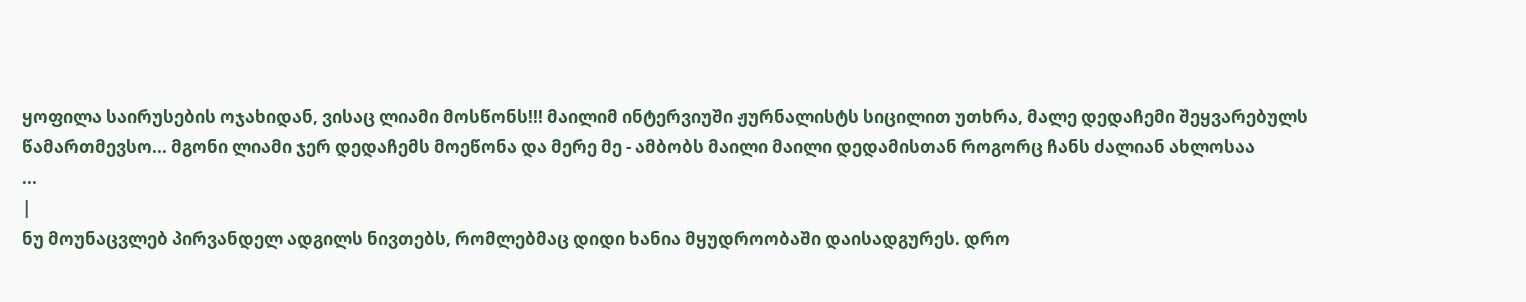ყოფილა საირუსების ოჯახიდან, ვისაც ლიამი მოსწონს!!! მაილიმ ინტერვიუში ჟურნალისტს სიცილით უთხრა, მალე დედაჩემი შეყვარებულს წამართმევსო... მგონი ლიამი ჯერ დედაჩემს მოეწონა და მერე მე - ამბობს მაილი მაილი დედამისთან როგორც ჩანს ძალიან ახლოსაა
...
|
ნუ მოუნაცვლებ პირვანდელ ადგილს ნივთებს, რომლებმაც დიდი ხანია მყუდროობაში დაისადგურეს. დრო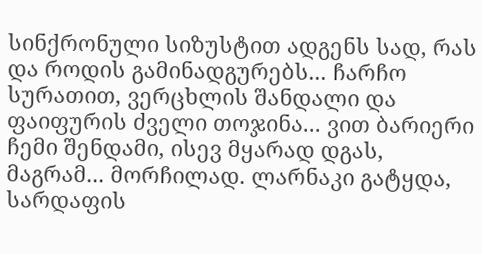სინქრონული სიზუსტით ადგენს სად, რას და როდის გამინადგურებს... ჩარჩო სურათით, ვერცხლის შანდალი და ფაიფურის ძველი თოჯინა... ვით ბარიერი ჩემი შენდამი, ისევ მყარად დგას, მაგრამ... მორჩილად. ლარნაკი გატყდა, სარდაფის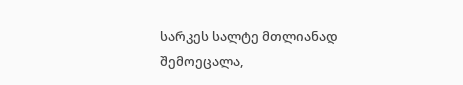სარკეს სალტე მთლიანად შემოეცალა,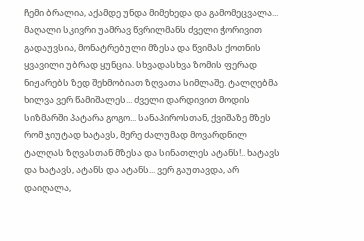ჩემი ბრალია, აქამდე უნდა მიმეხედა და გამომეცვალა... მაღალი სკივრი უამრავ წვრილმანს ძველი ჭორივით გადაუვსია, მონატრებული მზესა და წვიმას ქოთნის ყვავილი უბრად ყუნცია. სხვადასხვა ზომის ფერად ნიჟარებს ზედ შეხმობიათ ზღვათა სიმლაშე. ტალღებმა ხილვა ვერ წამიშალეს... ძველი დარდივით მოდის სიზმარში პატარა გოგო... სანაპიროსთან, ქვიშაზე მზეს რომ ჯიუტად ხატავს, მერე ძალუმად მოვარდნილ ტალღას ზღვასთან მზესა და სინათლეს ატანს!.. ხატავს და ხატავს, ატანს და ატანს... ვერ გაუთავდა, არ დაიღალა,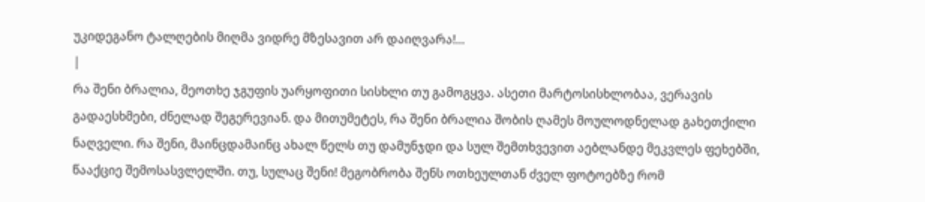უკიდეგანო ტალღების მიღმა ვიდრე მზესავით არ დაიღვარა!...
|
რა შენი ბრალია, მეოთხე ჯგუფის უარყოფითი სისხლი თუ გამოგყვა. ასეთი მარტოსისხლობაა, ვერავის გადაესხმები, ძნელად შეგერევიან. და მითუმეტეს, რა შენი ბრალია შობის ღამეს მოულოდნელად გახეთქილი ნაღველი. რა შენი, მაინცდამაინც ახალ წელს თუ დამუნჯდი და სულ შემთხვევით აებლანდე მეკვლეს ფეხებში, წააქციე შემოსასვლელში. თუ, სულაც შენი! მეგობრობა შენს ოთხეულთან ძველ ფოტოებზე რომ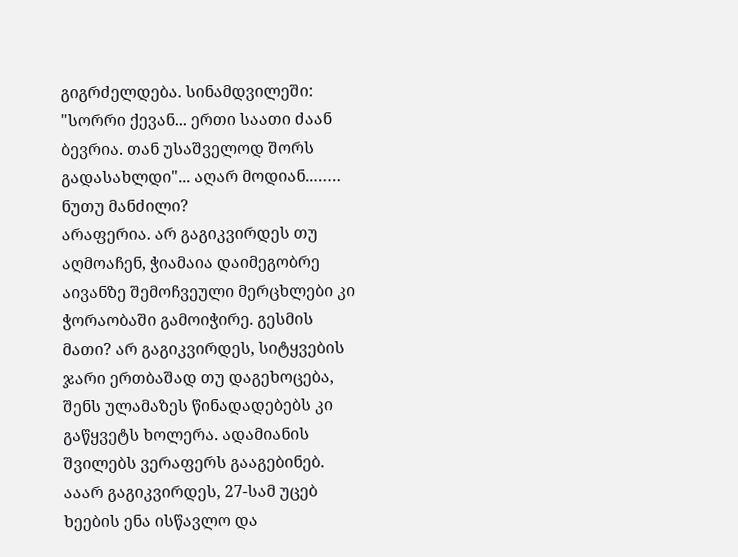გიგრძელდება. სინამდვილეში: "სორრი ქევან... ერთი საათი ძაან ბევრია. თან უსაშველოდ შორს გადასახლდი"... აღარ მოდიან..…… ნუთუ მანძილი?
არაფერია. არ გაგიკვირდეს თუ აღმოაჩენ, ჭიამაია დაიმეგობრე აივანზე შემოჩვეული მერცხლები კი ჭორაობაში გამოიჭირე. გესმის მათი? არ გაგიკვირდეს, სიტყვების ჯარი ერთბაშად თუ დაგეხოცება, შენს ულამაზეს წინადადებებს კი გაწყვეტს ხოლერა. ადამიანის შვილებს ვერაფერს გააგებინებ. ააარ გაგიკვირდეს, 27-სამ უცებ ხეების ენა ისწავლო და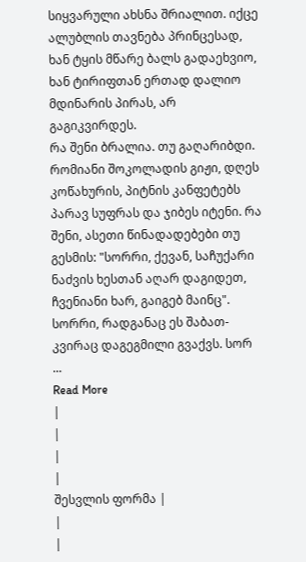სიყვარული ახსნა შრიალით. იქცე ალუბლის თავნება პრინცესად, ხან ტყის მწარე ბალს გადაეხვიო, ხან ტირიფთან ერთად დალიო მდინარის პირას, არ გაგიკვირდეს.
რა შენი ბრალია. თუ გაღარიბდი. რომიანი შოკოლადის გიჟი, დღეს კოწახურის, პიტნის კანფეტებს პარავ სუფრას და ჯიბეს იტენი. რა შენი, ასეთი წინადადებები თუ გესმის: "სორრი, ქევან, საჩუქარი ნაძვის ხესთან აღარ დაგიდეთ, ჩვენიანი ხარ, გაიგებ მაინც". სორრი, რადგანაც ეს შაბათ-კვირაც დაგეგმილი გვაქვს. სორ
...
Read More
|
|
|
|
შესვლის ფორმა |
|
|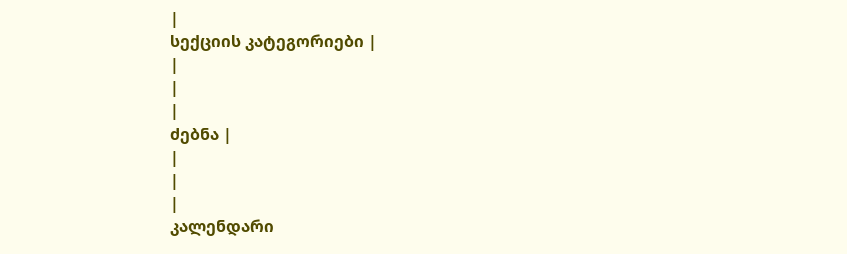|
სექციის კატეგორიები |
|
|
|
ძებნა |
|
|
|
კალენდარი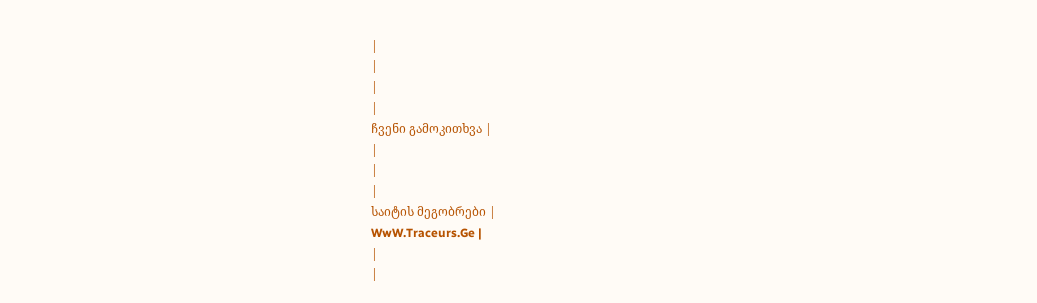|
|
|
|
ჩვენი გამოკითხვა |
|
|
|
საიტის მეგობრები |
WwW.Traceurs.Ge |
|
|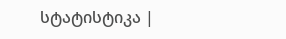სტატისტიკა |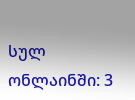სულ ონლაინში: 3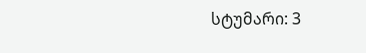სტუმარი: 3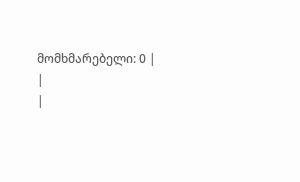მომხმარებელი: 0 |
|
|